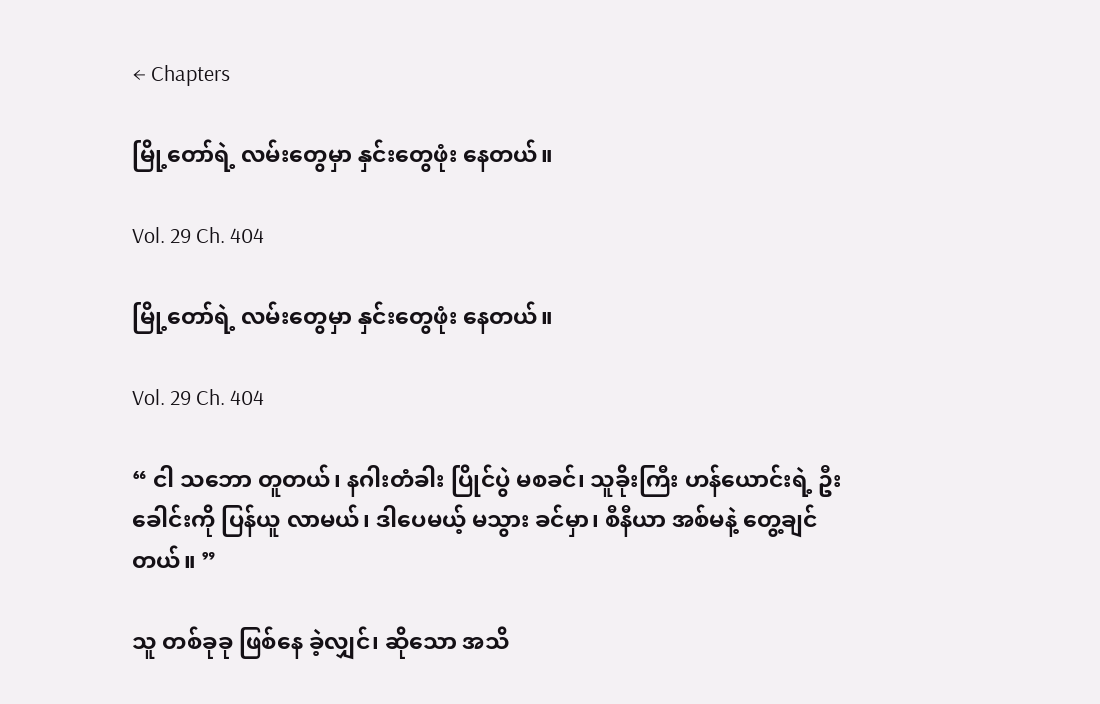← Chapters

မြို့တော်ရဲ့ လမ်းတွေမှာ နှင်းတွေဖုံး နေတယ်။

Vol. 29 Ch. 404

မြို့တော်ရဲ့ လမ်းတွေမှာ နှင်းတွေဖုံး နေတယ်။

Vol. 29 Ch. 404

“ ငါ သဘော တူတယ်၊ နဂါးတံခါး ပြိုင်ပွဲ မစခင်၊ သူခိုးကြီး ဟန်ယောင်းရဲ့ ဦးခေါင်းကို ပြန်ယူ လာမယ်၊ ဒါပေမယ့် မသွား ခင်မှာ၊ စီနီယာ အစ်မနဲ့ တွေ့ချင်တယ်။ ”

သူ တစ်ခုခု ဖြစ်နေ ခဲ့လျှင်၊ ဆိုသော အသိ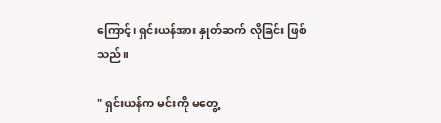ကြောင့်၊ ရှင်းယန်အား နှုတ်ဆက် လိုခြင်း ဖြစ်သည်။

" ရှင်းယန်က မင်းကို မတွေ့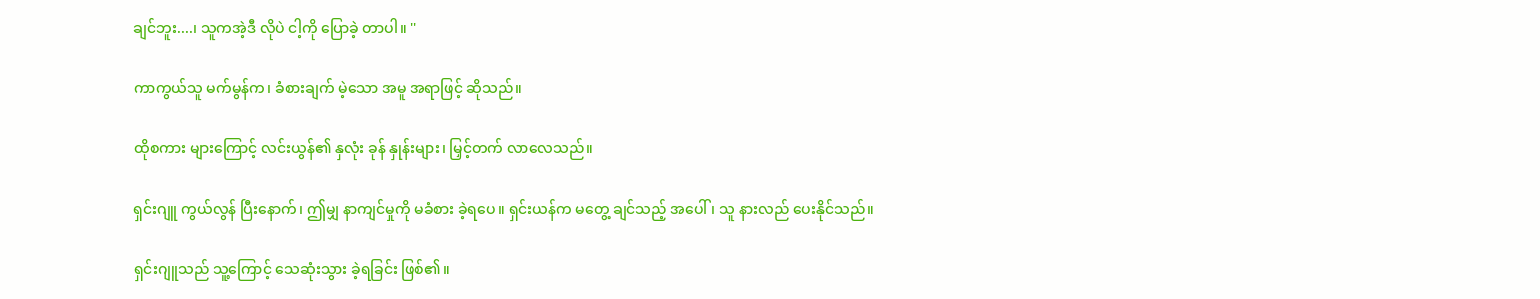ချင်ဘူး....၊ သူကအဲ့ဒီ လိုပဲ ငါ့ကို ပြောခဲ့ တာပါ။ ''

ကာကွယ်သူ မက်မွန်က၊ ခံစားချက် မဲ့သော အမူ အရာဖြင့် ဆိုသည်။

ထိုစကား များကြောင့် လင်းယွန်၏ နှလုံး ခုန် နှုန်းများ၊ မြှင့်တက် လာလေသည်။

ရှင်းဂျူ ကွယ်လွန် ပြီးနောက်၊ ဤမျှ နာကျင်မှုကို မခံစား ခဲ့ရပေ။ ရှင်းယန်က မတွေ့ ချင်သည့် အပေါ်၊ သူ နားလည် ပေးနိုင်သည်။

ရှင်းဂျူသည် သူ့ကြောင့် သေဆုံးသွား ခဲ့ရခြင်း ဖြစ်၏။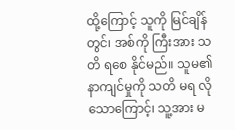ထို့ကြောင့် သူကို မြင်ချိန်တွင်၊ အစ်ကို ကြီးအား သတိ ရစေ နိုင်မည်။ သူမ၏ နာကျင်မှုကို သတိ မရ လိုသောကြောင့်၊ သူ့အား မ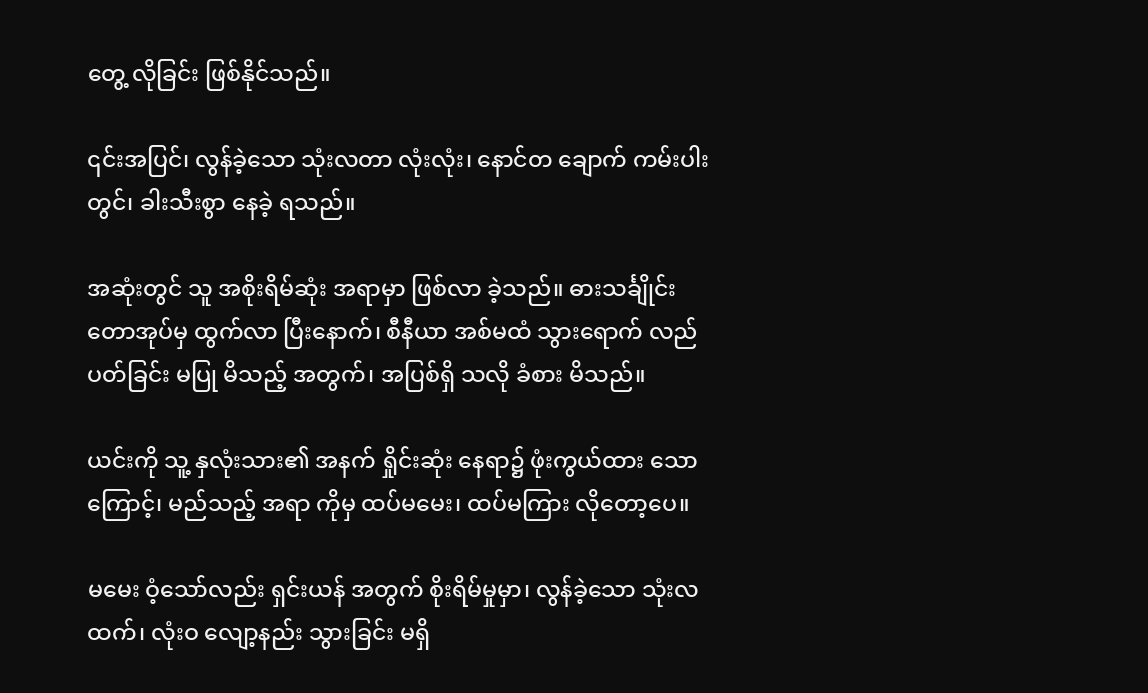တွေ့ လိုခြင်း ဖြစ်နိုင်သည်။

၎င်းအပြင်၊ လွန်ခဲ့သော သုံးလတာ လုံးလုံး၊ နောင်တ ချောက် ကမ်းပါးတွင်၊ ခါးသီးစွာ နေခဲ့ ရသည်။

အဆုံးတွင် သူ အစိုးရိမ်ဆုံး အရာမှာ ဖြစ်လာ ခဲ့သည်။ ဓားသင်္ချိုင်း တောအုပ်မှ ထွက်လာ ပြီးနောက်၊ စီနီယာ အစ်မထံ သွားရောက် လည်ပတ်ခြင်း မပြု မိသည့် အတွက်၊ အပြစ်ရှိ သလို ခံစား မိသည်။

ယင်းကို သူ့ နှလုံးသား၏ အနက် ရှိုင်းဆုံး နေရာ၌ ဖုံးကွယ်ထား သောကြောင့်၊ မည်သည့် အရာ ကိုမှ ထပ်မမေး၊ ထပ်မကြား လိုတော့ပေ။

မမေး ဝံ့သော်လည်း ရှင်းယန် အတွက် စိုးရိမ်မှုမှာ၊ လွန်ခဲ့သော သုံးလထက်၊ လုံးဝ လျော့နည်း သွားခြင်း မရှိ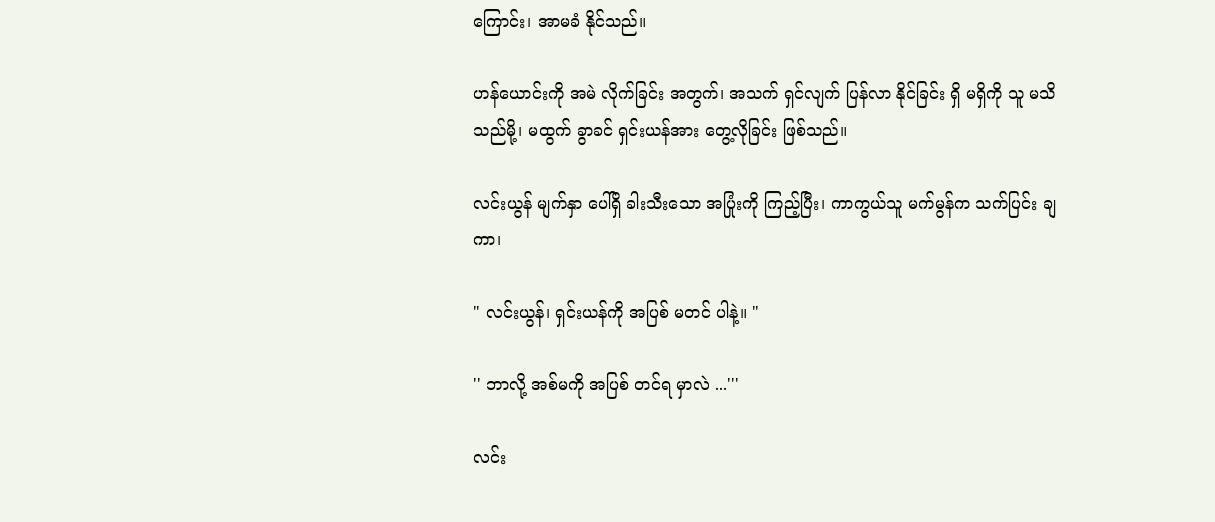ကြောင်း၊ အာမခံ နိုင်သည်။

ဟန်ယောင်းကို အမဲ လိုက်ခြင်း အတွက်၊ အသက် ရှင်လျက် ပြန်လာ နိုင်ခြင်း ရှိ မရှိကို သူ မသိ သည်မို့၊ မထွက် ခွာခင် ရှင်းယန်အား တွေ့လိုခြင်း ဖြစ်သည်။

လင်းယွန် မျက်နှာ ပေါ်ရှိ ခါးသီးသော အပြုံးကို ကြည့်ပြီး၊ ကာကွယ်သူ မက်မွန်က သက်ပြင်း ချကာ၊

" လင်းယွန်၊ ရှင်းယန်ကို အပြစ် မတင် ပါနဲ့။ "

'' ဘာလို့ အစ်မကို အပြစ် တင်ရ မှာလဲ ...'''

လင်း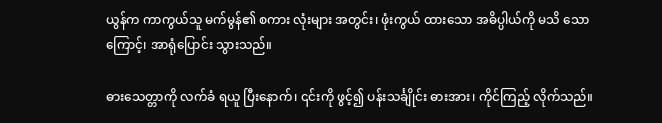ယွန်က ကာကွယ်သူ မက်မွန်၏ စကား လုံးများ အတွင်း၊ ဖုံးကွယ် ထားသော အဓိပ္ပါယ်ကို မသိ သောကြောင့်၊ အာရုံပြောင်း သွားသည်။

ဓားသေတ္တာကို လက်ခံ ရယူ ပြီးနောက်၊ ၎င်းကို ဖွင့်၍ ပန်းသင်္ချိုင်း ဓားအား၊ ကိုင်ကြည့် လိုက်သည်။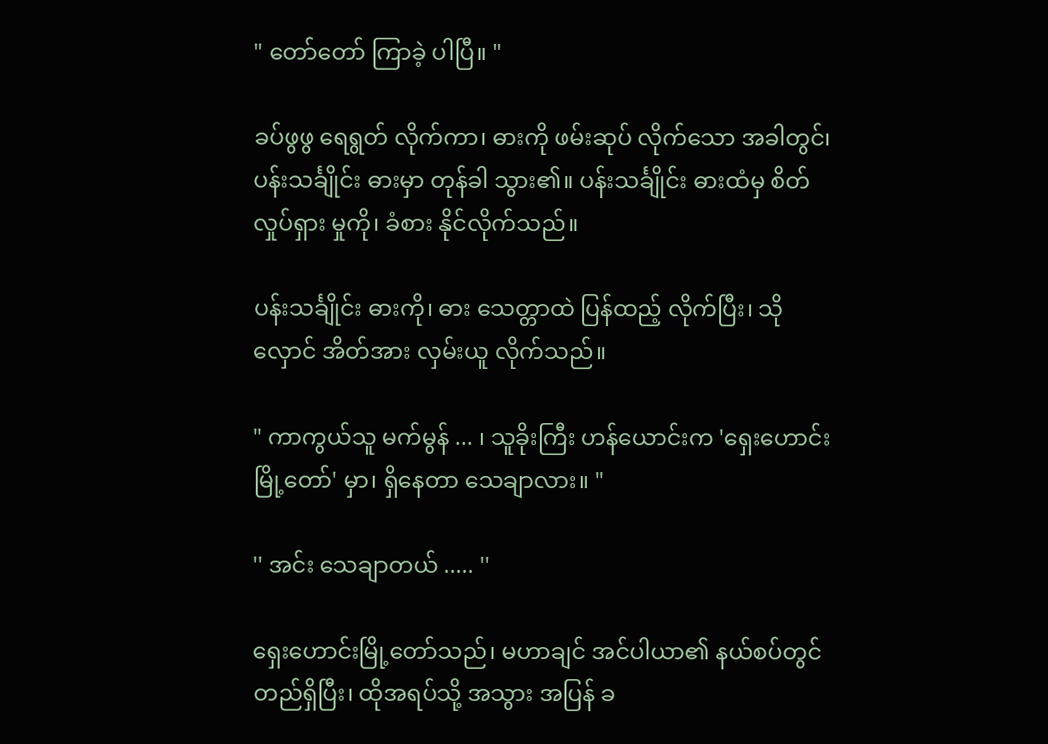" တော်တော် ကြာခဲ့ ပါပြီ။ "

ခပ်ဖွဖွ ရေရွတ် လိုက်ကာ၊ ဓားကို ဖမ်းဆုပ် လိုက်သော အခါတွင်၊ ပန်းသင်္ချိုင်း ဓားမှာ တုန်ခါ သွား၏။ ပန်းသင်္ချိုင်း ဓားထံမှ စိတ်လှုပ်ရှား မှုကို၊ ခံစား နိုင်လိုက်သည်။

ပန်းသင်္ချိုင်း ဓားကို၊ ဓား သေတ္တာထဲ ပြန်ထည့် လိုက်ပြီး၊ သိုလှောင် အိတ်အား လှမ်းယူ လိုက်သည်။

" ကာကွယ်သူ မက်မွန် ... ၊ သူခိုးကြီး ဟန်ယောင်းက 'ရှေးဟောင်း မြို့တော်' မှာ၊ ရှိနေတာ သေချာလား။ "

'' အင်း သေချာတယ် ..... ''

ရှေးဟောင်းမြို့တော်သည်၊ မဟာချင် အင်ပါယာ၏ နယ်စပ်တွင် တည်ရှိပြီး၊ ထိုအရပ်သို့ အသွား အပြန် ခ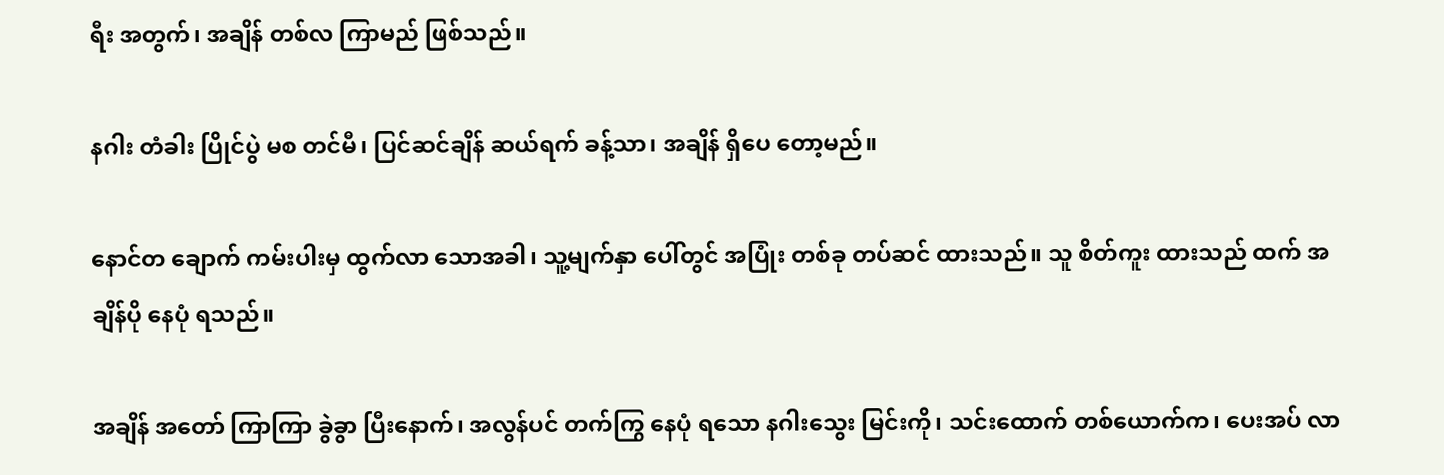ရီး အတွက်၊ အချိန် တစ်လ ကြာမည် ဖြစ်သည်။

နဂါး တံခါး ပြိုင်ပွဲ မစ တင်မီ၊ ပြင်ဆင်ချိန် ဆယ်ရက် ခန့်သာ၊ အချိန် ရှိပေ တော့မည်။

နောင်တ ချောက် ကမ်းပါးမှ ထွက်လာ သောအခါ၊ သူ့မျက်နှာ ပေါ်တွင် အပြုံး တစ်ခု တပ်ဆင် ထားသည်။ သူ စိတ်ကူး ထားသည် ထက် အချိန်ပို နေပုံ ရသည်။

အချိန် အတော် ကြာကြာ ခွဲခွာ ပြီးနောက်၊ အလွန်ပင် တက်ကြွ နေပုံ ရသော နဂါးသွေး မြင်းကို၊ သင်းထောက် တစ်ယောက်က၊ ပေးအပ် လာ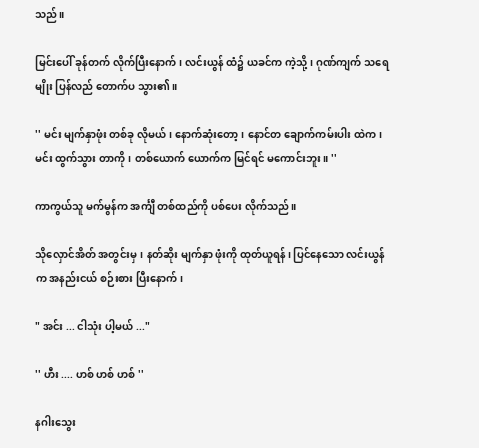သည်။

မြင်းပေါ် ခုန်တက် လိုက်ပြီးနောက်၊ လင်းယွန် ထံ၌ ယခင်က ကဲ့သို့၊ ဂုဏ်ကျက် သရေမျိုး ပြန်လည် တောက်ပ သွား၏။

'' မင်း မျက်နှာဖုံး တစ်ခု လိုမယ်၊ နောက်ဆုံးတော့၊ နောင်တ ချောက်ကမ်းပါး ထဲက၊ မင်း ထွက်သွား တာကို၊ တစ်ယောက် ယောက်က မြင်ရင် မကောင်းဘူး။ ''

ကာကွယ်သူ မက်မွန်က အင်္ကျီ တစ်ထည်ကို ပစ်ပေး လိုက်သည်။

သိုလှောင်အိတ် အတွင်းမှ၊ နတ်ဆိုး မျက်နှာ ဖုံးကို ထုတ်ယူရန်၊ ပြင်နေသော လင်းယွန်က အနည်းငယ် စဉ်းစား ပြီးနောက်၊

" အင်း ... ငါသုံး ပါ့မယ် ..."

'' ဟီး .... ဟစ် ဟစ် ဟစ် ''

နဂါးသွေး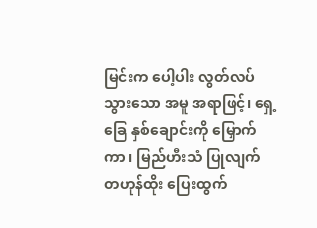မြင်းက ပေါ့ပါး လွတ်လပ် သွားသော အမူ အရာဖြင့်၊ ရှေ့ခြေ နှစ်ချောင်းကို မြှောက်ကာ၊ မြည်ဟီးသံ ပြုလျက် တဟုန်ထိုး ပြေးထွက်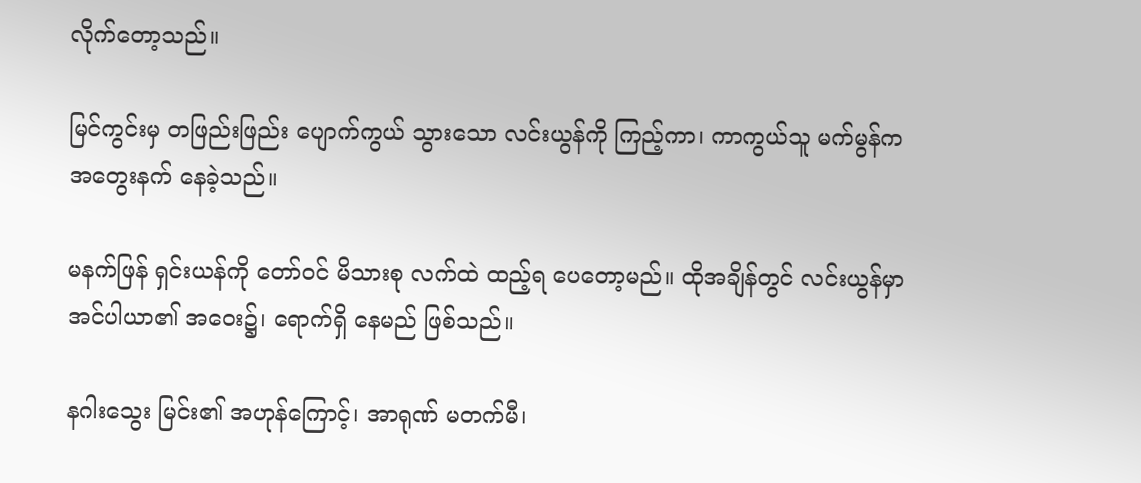လိုက်တော့သည်။

မြင်ကွင်းမှ တဖြည်းဖြည်း ပျောက်ကွယ် သွားသော လင်းယွန်ကို ကြည့်ကာ၊ ကာကွယ်သူ မက်မွန်က အတွေးနက် နေခဲ့သည်။

မနက်ဖြန် ရှင်းယန်ကို တော်ဝင် မိသားစု လက်ထဲ ထည့်ရ ပေတော့မည်။ ထိုအချိန်တွင် လင်းယွန်မှာ အင်ပါယာ၏ အဝေး၌၊ ရောက်ရှိ နေမည် ဖြစ်သည်။

နဂါးသွေး မြင်း၏ အဟုန်ကြောင့်၊ အာရုဏ် မတက်မီ၊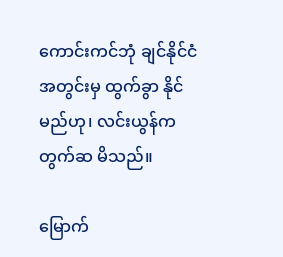ကောင်းကင်ဘုံ ချင်နိုင်ငံ အတွင်းမှ ထွက်ခွာ နိုင်မည်ဟု၊ လင်းယွန်က တွက်ဆ မိသည်။

မြောက်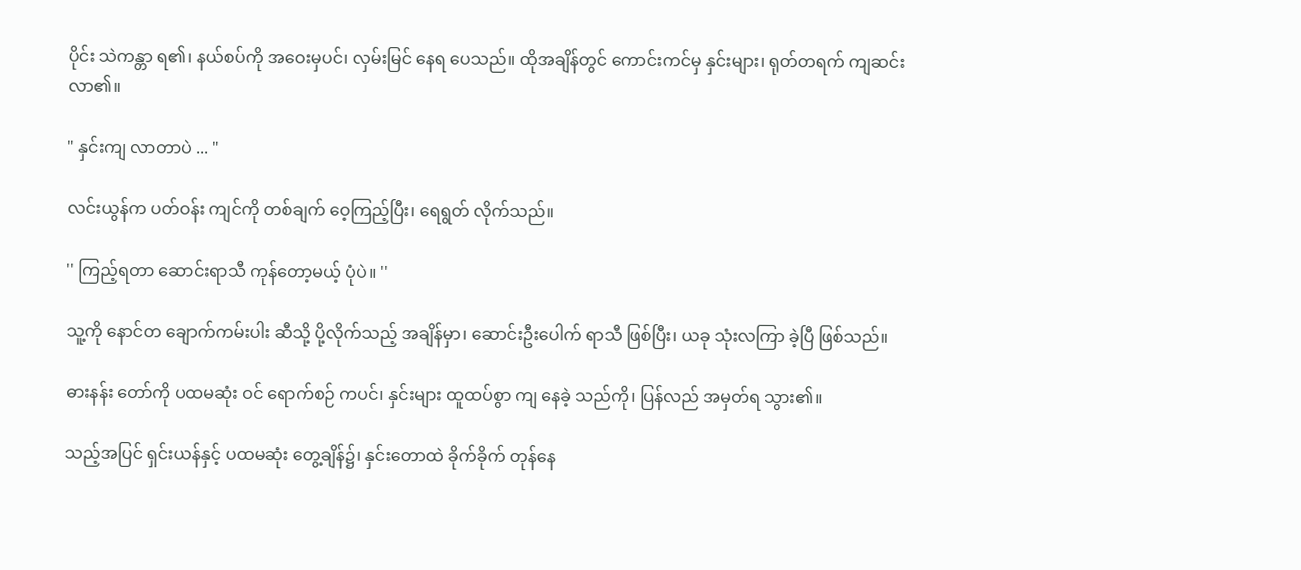ပိုင်း သဲကန္တာ ရ၏၊ နယ်စပ်ကို အဝေးမှပင်၊ လှမ်းမြင် နေရ ပေသည်။ ထိုအချိန်တွင် ကောင်းကင်မှ နှင်းများ၊ ရုတ်တရက် ကျဆင်း လာ၏။

" နှင်းကျ လာတာပဲ ... "

လင်းယွန်က ပတ်ဝန်း ကျင်ကို တစ်ချက် ဝေ့ကြည့်ပြီး၊ ရေရွတ် လိုက်သည်။

'' ကြည့်ရတာ ဆောင်းရာသီ ကုန်တော့မယ့် ပုံပဲ။ ''

သူ့ကို နောင်တ ချောက်ကမ်းပါး ဆီသို့ ပို့လိုက်သည့် အချိန်မှာ၊ ဆောင်းဦးပေါက် ရာသီ ဖြစ်ပြီး၊ ယခု သုံးလကြာ ခဲ့ပြီ ဖြစ်သည်။

ဓားနန်း တော်ကို ပထမဆုံး ဝင် ရောက်စဉ် ကပင်၊ နှင်းများ ထူထပ်စွာ ကျ နေခဲ့ သည်ကို၊ ပြန်လည် အမှတ်ရ သွား၏။

သည့်အပြင် ရှင်းယန်နှင့် ပထမဆုံး တွေ့ချိန်၌၊ နှင်းတောထဲ ခိုက်ခိုက် တုန်နေ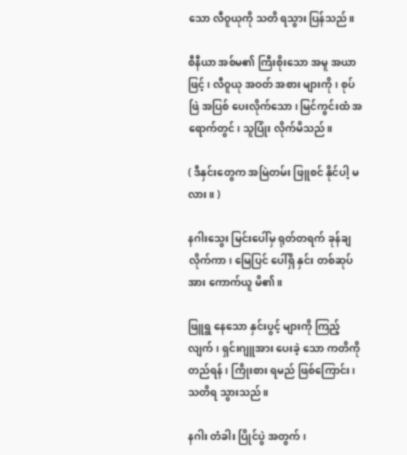သော လီဝူယုကို သတိ ရသွား ပြန်သည်။

စီနီယာ အစ်မ၏ ကြီးစိုးသော အမူ အယာဖြင့်၊ လီဝူယု အဝတ် အစား များကို၊ စုပ် ဖြဲ အပြစ် ပေးလိုက်သော၊ မြင်ကွင်းထံ အရောက်တွင်၊ သူပြုံး လိုက်မိသည်။

( ဒီနှင်းတွေက အမြဲတမ်း ဖြူစင် နိုင်ပါ့ မလား။ )

နဂါးသွေး မြင်းပေါ်မှ ရုတ်တရက် ခုန်ချ လိုက်ကာ၊ မြေပြင် ပေါ်ရှိ နှင်း တစ်ဆုပ်အား ကောက်ယူ မိ၏။

ဖြူရွ နေသော နှင်းပွင့် များကို ကြည့်လျက်၊ ရှင်းဂျူအား ပေးခဲ့ သော ကတိကို တည်ရန်၊ ကြိုးစား ရမည် ဖြစ်ကြောင်း၊ သတိရ သွားသည်။

နဂါး တံခါး ပြိုင်ပွဲ အတွက်၊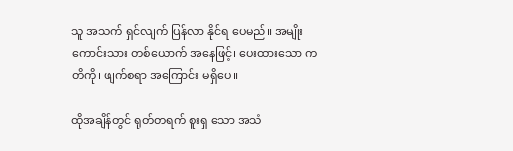သူ အသက် ရှင်လျက် ပြန်လာ နိုင်ရ ပေမည်။ အမျိုး ကောင်းသား တစ်ယောက် အနေဖြင့်၊ ပေးထားသော ကတိကို၊ ဖျက်စရာ အကြောင်း မရှိပေ။

ထိုအချိန်တွင် ရုတ်တရက် စူးရှ သော အသံ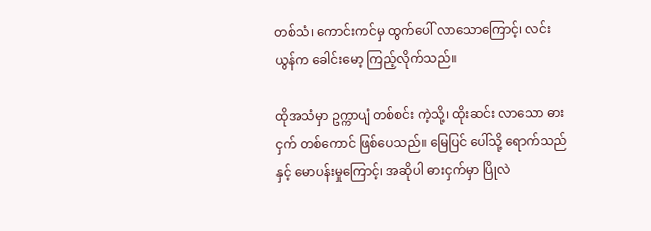တစ်သံ၊ ကောင်းကင်မှ ထွက်ပေါ် လာသောကြောင့်၊ လင်းယွန်က ခေါင်းမော့ ကြည့်လိုက်သည်။

ထိုအသံမှာ ဥက္ကာပျံ တစ်စင်း ကဲ့သို့၊ ထိုးဆင်း လာသော ဓားငှက် တစ်ကောင် ဖြစ်ပေသည်။ မြေပြင် ပေါ်သို့ ရောက်သည်နှင့် မောပန်းမှုကြောင့်၊ အဆိုပါ ဓားငှက်မှာ ပြိုလဲ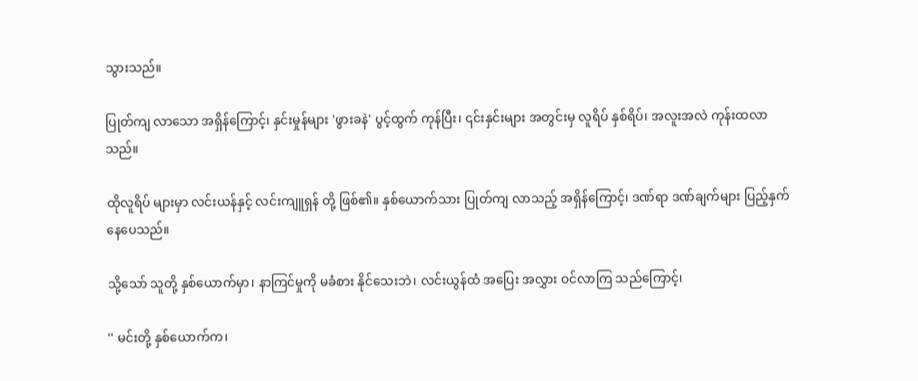သွားသည်။

ပြုတ်ကျ လာသော အရှိန်ကြောင့်၊ နှင်းမှုန်များ 'ဖွားခနဲ' ပွင့်ထွက် ကုန်ပြီး၊ ၎င်းနှင်းများ အတွင်းမှ လူရိပ် နှစ်ရိပ်၊ အလူးအလဲ ကုန်းထလာသည်။

ထိုလူရိပ် များမှာ လင်းယန်နှင့် လင်းကျူရှန် တို့ ဖြစ်၏။ နှစ်ယောက်သား ပြုတ်ကျ လာသည့် အရှိန်ကြောင့်၊ ဒဏ်ရာ ဒဏ်ချက်များ ပြည့်နှက် နေပေသည်။

သို့သော် သူတို့ နှစ်ယောက်မှာ၊ နာကြင်မှုကို မခံစား နိုင်သေးဘဲ၊ လင်းယွန်ထံ အပြေး အလွှား ဝင်လာကြ သည်ကြောင့်၊

'' မင်းတို့ နှစ်ယောက်က၊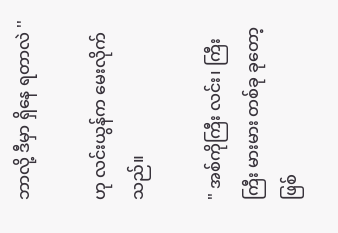ဘာလို့ ဒီမှာ ရှိနေ ရတာလဲ ''

ဟု လင်းယွန်က မေးလိုက်သည်။

" အစ်ကိုကြီး လင်း၊ ကြီး ကြီး မားမား တစ်ခု ခုတော့ ဖြစ်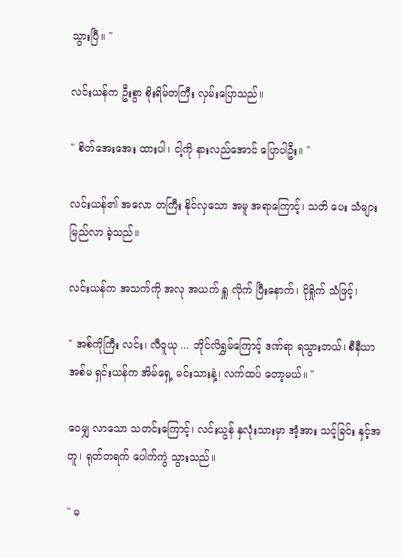သွားပြီ။ "

လင်းယန်က ဦးစွာ စိုးရိမ်တကြီး လှမ်းပြောသည်။

" စိတ်အေးအေး ထားပါ၊ ငါ့ကို နားလည်အောင် ပြောပါဦး။ "

လင်းယန်၏ အလော တကြီး နိုင်လှသော အမူ အရာကြောင့်၊ သတိ ပေး သံများ မြည်လာ ခဲ့သည်။

လင်းယန်က အသက်ကို အလု အယက် ရှူ လိုက် ပြီးနောက်၊ ငိုရှိုက် သံဖြင့်၊

" အစ်ကိုကြီး လင်း၊ လီဝူယု ... ဘိုင်လိရွှမ်ကြောင့် ဒဏ်ရာ ရသွားတယ်၊ စီနီယာ အစ်မ ရှင်းယန်က အိမ်ရှေ့ မင်းသားနဲ့၊ လက်ထပ် တော့မယ်။ "

ဝေမျှ လာသော သတင်းကြောင့်၊ လင်းယွန် နှလုံးသားမှာ အံ့အား သင့်ခြင်း နှင့်အတူ၊ ရုတ်တရက် ပေါက်ကွဲ သွားသည်။

'' မ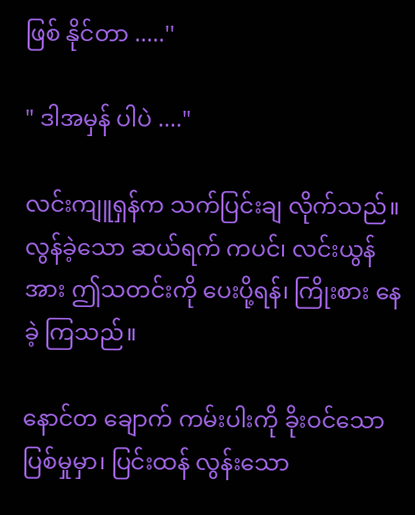ဖြစ် နိုင်တာ .....''

" ဒါအမှန် ပါပဲ ...."

လင်းကျူရှန်က သက်ပြင်းချ လိုက်သည်။ လွန်ခဲ့သော ဆယ်ရက် ကပင်၊ လင်းယွန်အား ဤသတင်းကို ပေးပို့ရန်၊ ကြိုးစား နေခဲ့ ကြသည်။

နောင်တ ချောက် ကမ်းပါးကို ခိုးဝင်သော ပြစ်မှုမှာ၊ ပြင်းထန် လွန်းသော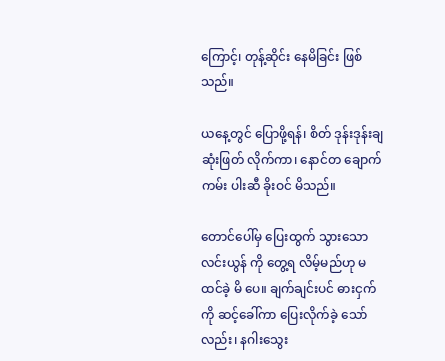ကြောင့်၊ တုန့်ဆိုင်း နေမိခြင်း ဖြစ်သည်။

ယနေ့တွင် ပြောဖို့ရန်၊ စိတ် ဒုန်းဒုန်းချ ဆုံးဖြတ် လိုက်ကာ၊ နောင်တ ချောက်ကမ်း ပါးဆီ ခိုးဝင် မိသည်။

တောင်ပေါ်မှ ပြေးထွက် သွားသော လင်းယွန် ကို တွေ့ရ လိမ့်မည်ဟု မထင်ခဲ့ မိ ပေ။ ချက်ချင်းပင် ဓားငှက်ကို ဆင့်ခေါ်ကာ ပြေးလိုက်ခဲ့ သော်လည်း၊ နဂါးသွေး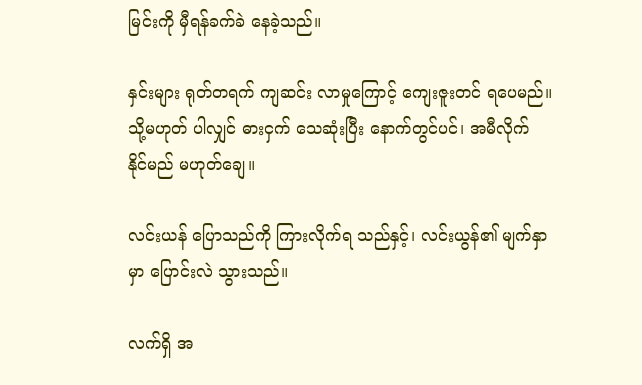မြင်းကို မှီရန်ခက်ခဲ နေခဲ့သည်။

နှင်းများ ရုတ်တရက် ကျဆင်း လာမှုကြောင့် ကျေးဇူးတင် ရပေမည်။ သို့မဟုတ် ပါလျှင် ဓားငှက် သေဆုံးပြီး နောက်တွင်ပင်၊ အမီလိုက် နိုင်မည် မဟုတ်ချေ။

လင်းယန် ပြောသည်ကို ကြားလိုက်ရ သည်နှင့်၊ လင်းယွန်၏ မျက်နှာမှာ ပြောင်းလဲ သွားသည်။

လက်ရှိ အ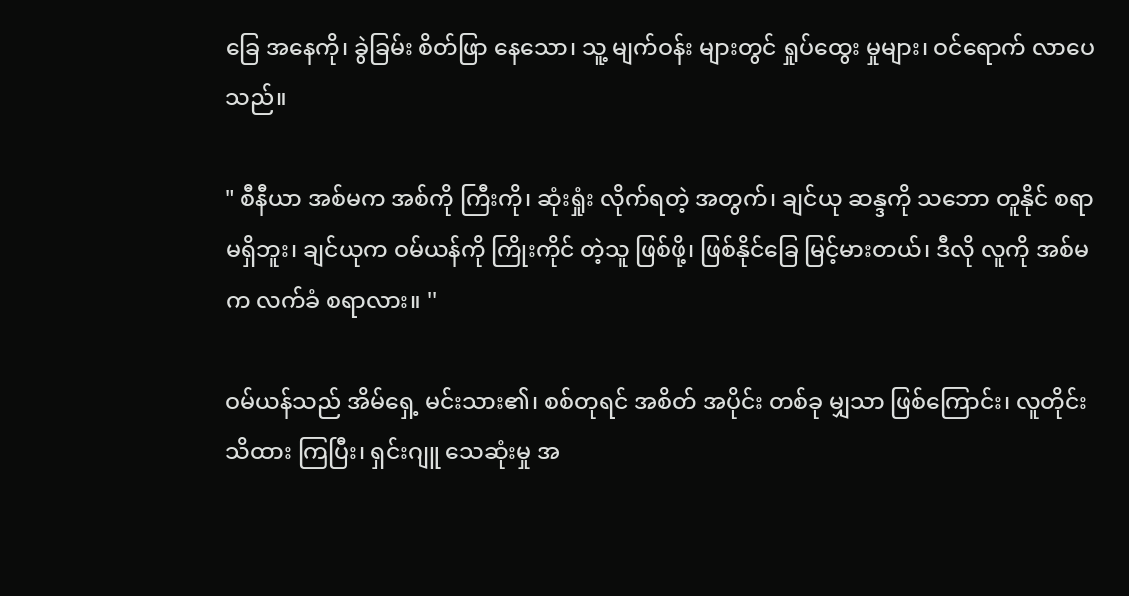ခြေ အနေကို၊ ခွဲခြမ်း စိတ်ဖြာ နေသော၊ သူ့ မျက်ဝန်း များတွင် ရှုပ်ထွေး မှုများ၊ ဝင်ရောက် လာပေသည်။

" စီနီယာ အစ်မက အစ်ကို ကြီးကို၊ ဆုံးရှုံး လိုက်ရတဲ့ အတွက်၊ ချင်ယု ဆန္ဒကို သဘော တူနိုင် စရာ မရှိဘူး၊ ချင်ယုက ဝမ်ယန်ကို ကြိုးကိုင် တဲ့သူ ဖြစ်ဖို့၊ ဖြစ်နိုင်ခြေ မြင့်မားတယ်၊ ဒီလို လူကို အစ်မက လက်ခံ စရာလား။ ''

ဝမ်ယန်သည် အိမ်ရှေ့ မင်းသား၏၊ စစ်တုရင် အစိတ် အပိုင်း တစ်ခု မျှသာ ဖြစ်ကြောင်း၊ လူတိုင်း သိထား ကြပြီး၊ ရှင်းဂျူ သေဆုံးမှု အ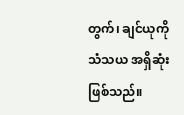တွက်၊ ချင်ယုကို သံသယ အရှိဆုံး ဖြစ်သည်။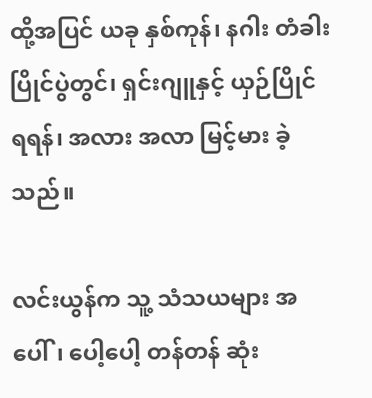ထို့အပြင် ယခု နှစ်ကုန်၊ နဂါး တံခါး ပြိုင်ပွဲတွင်၊ ရှင်းဂျူနှင့် ယှဉ်ပြိုင် ရရန်၊ အလား အလာ မြင့်မား ခဲ့သည်။

လင်းယွန်က သူ့ သံသယများ အပေါ်၊ ပေါ့ပေါ့ တန်တန် ဆုံး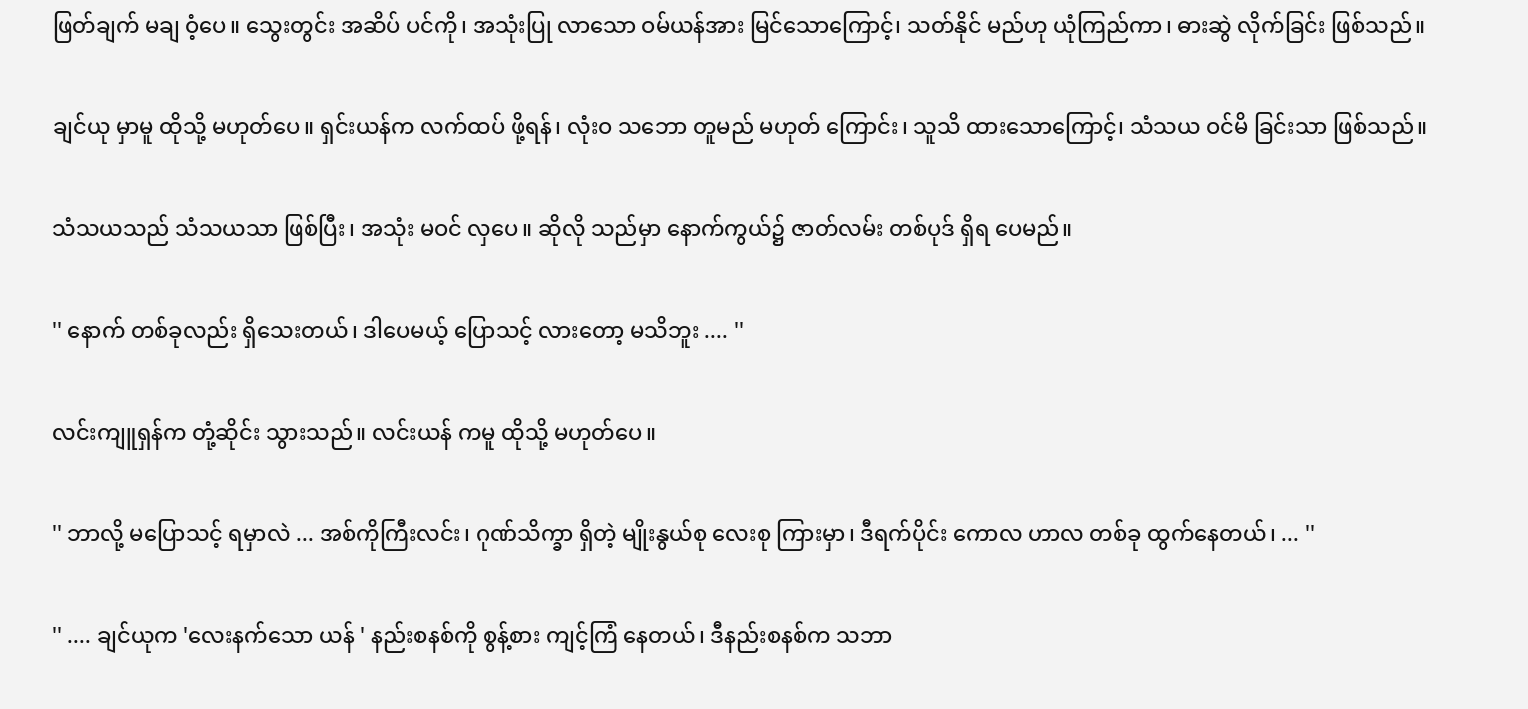ဖြတ်ချက် မချ ဝံ့ပေ။ သွေးတွင်း အဆိပ် ပင်ကို၊ အသုံးပြု လာသော ဝမ်ယန်အား မြင်သောကြောင့်၊ သတ်နိုင် မည်ဟု ယုံကြည်ကာ၊ ဓားဆွဲ လိုက်ခြင်း ဖြစ်သည်။

ချင်ယု မှာမူ ထိုသို့ မဟုတ်ပေ။ ရှင်းယန်က လက်ထပ် ဖို့ရန်၊ လုံးဝ သဘော တူမည် မဟုတ် ကြောင်း၊ သူသိ ထားသောကြောင့်၊ သံသယ ဝင်မိ ခြင်းသာ ဖြစ်သည်။

သံသယသည် သံသယသာ ဖြစ်ပြီး၊ အသုံး မဝင် လှပေ။ ဆိုလို သည်မှာ နောက်ကွယ်၌ ဇာတ်လမ်း တစ်ပုဒ် ရှိရ ပေမည်။

'' နောက် တစ်ခုလည်း ရှိသေးတယ်၊ ဒါပေမယ့် ပြောသင့် လားတော့ မသိဘူး .... ''

လင်းကျူရှန်က တုံ့ဆိုင်း သွားသည်။ လင်းယန် ကမူ ထိုသို့ မဟုတ်ပေ။

'' ဘာလို့ မပြောသင့် ရမှာလဲ ... အစ်ကိုကြီးလင်း၊ ဂုဏ်သိက္ခာ ရှိတဲ့ မျိုးနွယ်စု လေးစု ကြားမှာ၊ ဒီရက်ပိုင်း ကောလ ဟာလ တစ်ခု ထွက်နေတယ်၊ ... ''

'' .... ချင်ယုက 'လေးနက်သော ယန် ' နည်းစနစ်ကို စွန့်စား ကျင့်ကြံ နေတယ်၊ ဒီနည်းစနစ်က သဘာ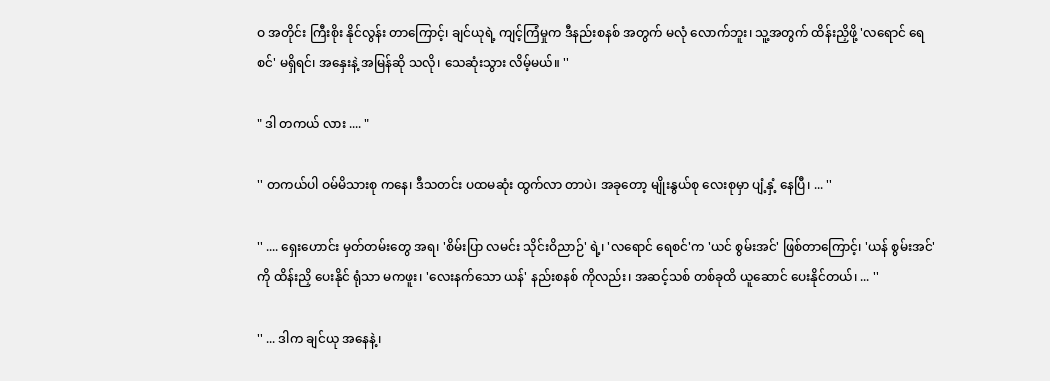ဝ အတိုင်း ကြီးစိုး နိုင်လွန်း တာကြောင့်၊ ချင်ယုရဲ့ ကျင့်ကြံမှုက ဒီနည်းစနစ် အတွက် မလုံ လောက်ဘူး၊ သူ့အတွက် ထိန်းညှိဖို့ 'လရောင် ရေစင်' မရှိရင်၊ အနှေးနဲ့ အမြန်ဆို သလို၊ သေဆုံးသွား လိမ့်မယ်။ ''

" ဒါ တကယ် လား .... "

'' တကယ်ပါ ဝမ်မိသားစု ကနေ၊ ဒီသတင်း ပထမဆုံး ထွက်လာ တာပဲ၊ အခုတော့ မျိုးနွယ်စု လေးစုမှာ ပျံ့နှံ့ နေပြီ၊ ... ''

'' .... ရှေးဟောင်း မှတ်တမ်းတွေ အရ၊ 'စိမ်းပြာ လမင်း သိုင်းဝိညာဉ်' ရဲ့၊ 'လရောင် ရေစင်'က 'ယင် စွမ်းအင်' ဖြစ်တာကြောင့်၊ 'ယန် စွမ်းအင်' ကို ထိန်းညှိ ပေးနိုင် ရုံသာ မကဖူး၊ 'လေးနက်သော ယန်' နည်းစနစ် ကိုလည်း၊ အဆင့်သစ် တစ်ခုထိ ယူဆောင် ပေးနိုင်တယ်၊ ... ''

'' ... ဒါက ချင်ယု အနေနဲ့၊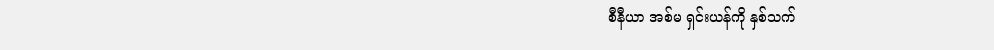စီနီယာ အစ်မ ရှင်းယန်ကို နှစ်သက်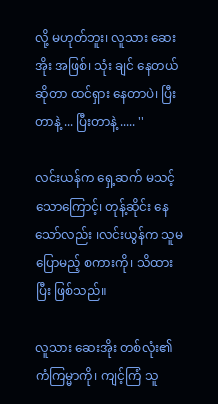လို့ မဟုတ်ဘူး၊ လူသား ဆေးအိုး အဖြစ်၊ သုံး ချင် နေတယ် ဆိုတာ ထင်ရှား နေတာပဲ၊ ပြီးတာနဲ့ ... ပြီးတာနဲ့ ..... ''

လင်းယန်က ရှေ့ဆက် မသင့် သောကြောင့်၊ တုန့်ဆိုင်း နေသော်လည်း ၊လင်းယွန်က သူမ ပြောမည့် စကားကို၊ သိထားပြီး ဖြစ်သည်။

လူသား ဆေးအိုး တစ်လုံး၏ ကံကြမ္မာကို၊ ကျင့်ကြံ သူ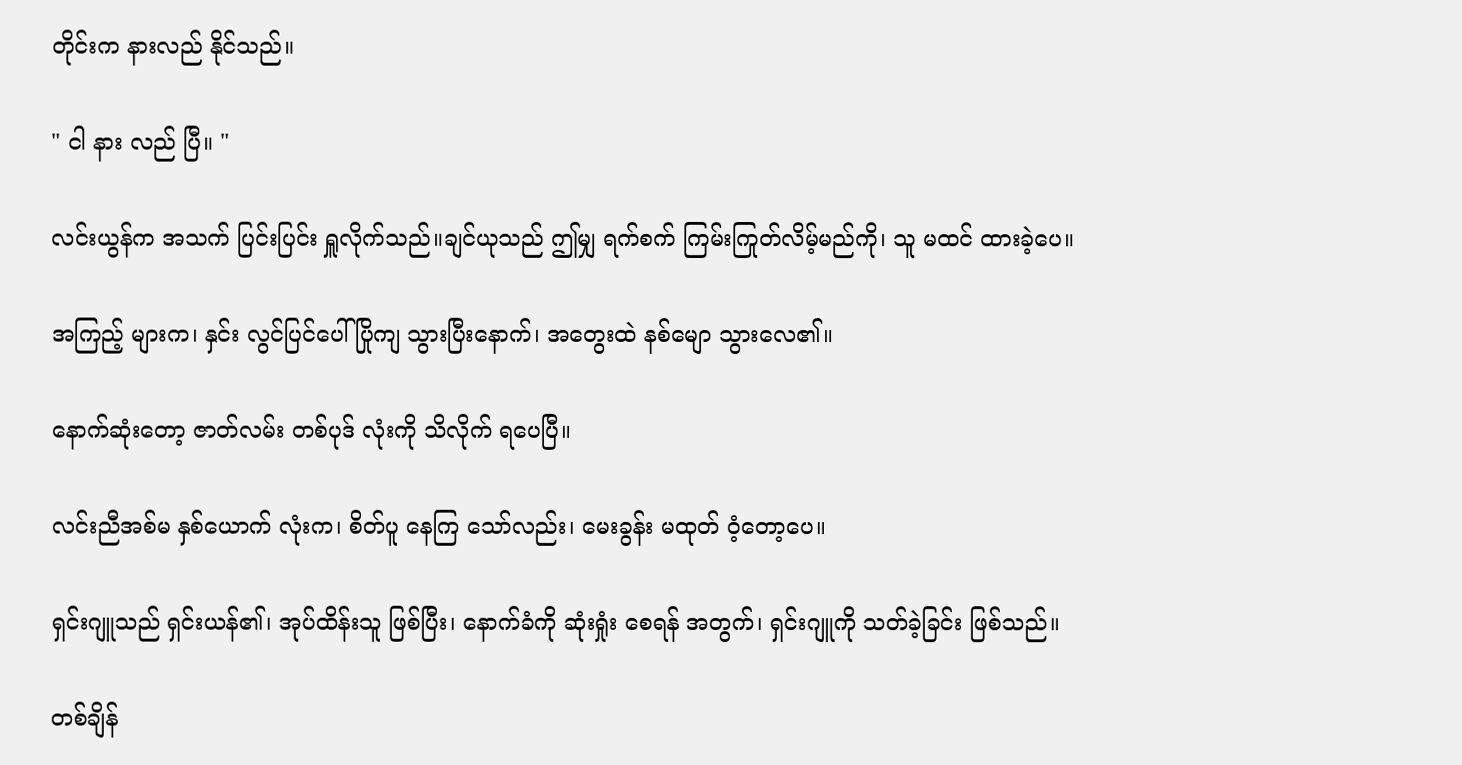တိုင်းက နားလည် နိုင်သည်။

" ငါ နား လည် ပြီ။ "

လင်းယွန်က အသက် ပြင်းပြင်း ရှူလိုက်သည်။ချင်ယုသည် ဤမျှ ရက်စက် ကြမ်းကြုတ်လိမ့်မည်ကို၊ သူ မထင် ထားခဲ့ပေ။

အကြည့် များက၊ နှင်း လွင်ပြင်ပေါ် ပြိုကျ သွားပြီးနောက်၊ အတွေးထဲ နစ်မျော သွားလေ၏။

နောက်ဆုံးတော့ ဇာတ်လမ်း တစ်ပုဒ် လုံးကို သိလိုက် ရပေပြီ။

လင်းညီအစ်မ နှစ်ယောက် လုံးက၊ စိတ်ပူ နေကြ သော်လည်း၊ မေးခွန်း မထုတ် ဝံ့တော့ပေ။

ရှင်းဂျူသည် ရှင်းယန်၏၊ အုပ်ထိန်းသူ ဖြစ်ပြီး၊ နောက်ခံကို ဆုံးရှုံး စေရန် အတွက်၊ ရှင်းဂျူကို သတ်ခဲ့ခြင်း ဖြစ်သည်။

တစ်ချိန်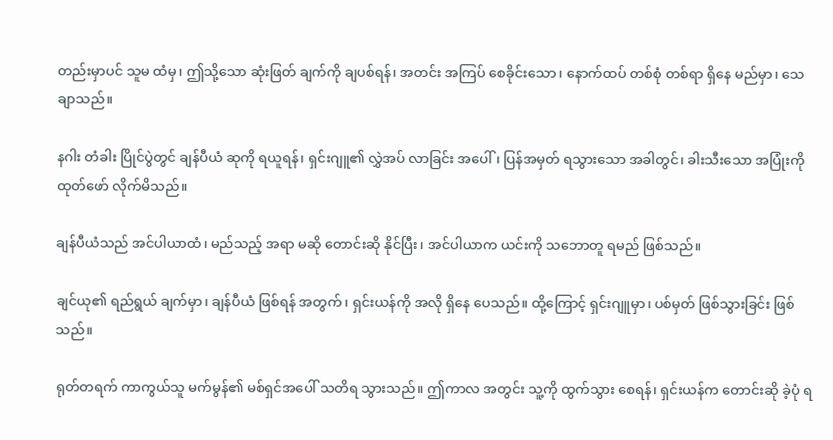တည်းမှာပင် သူမ ထံမှ၊ ဤသို့သော ဆုံးဖြတ် ချက်ကို ချပစ်ရန်၊ အတင်း အကြပ် စေခိုင်းသော၊ နောက်ထပ် တစ်စုံ တစ်ရာ ရှိနေ မည်မှာ၊ သေချာသည်။

နဂါး တံခါး ပြိုင်ပွဲတွင် ချန်ပီယံ ဆုကို ရယူရန်၊ ရှင်းဂျူ၏ လွှဲအပ် လာခြင်း အပေါ်၊ ပြန်အမှတ် ရသွားသော အခါတွင်၊ ခါးသီးသော အပြုံးကို ထုတ်ဖော် လိုက်မိသည်။

ချန်ပီယံသည် အင်ပါယာထံ၊ မည်သည့် အရာ မဆို တောင်းဆို နိုင်ပြီး၊ အင်ပါယာက ယင်းကို သဘောတူ ရမည် ဖြစ်သည်။

ချင်ယု၏ ရည်ရွယ် ချက်မှာ၊ ချန်ပီယံ ဖြစ်ရန် အတွက်၊ ရှင်းယန်ကို အလို ရှိနေ ပေသည်။ ထို့ကြောင့် ရှင်းဂျူမှာ၊ ပစ်မှတ် ဖြစ်သွားခြင်း ဖြစ်သည်။

ရုတ်တရက် ကာကွယ်သူ မက်မွန်၏ မစ်ရှင်အပေါ် သတိရ သွားသည်။ ဤကာလ အတွင်း သူ့ကို ထွက်သွား စေရန်၊ ရှင်းယန်က တောင်းဆို ခဲ့ပုံ ရ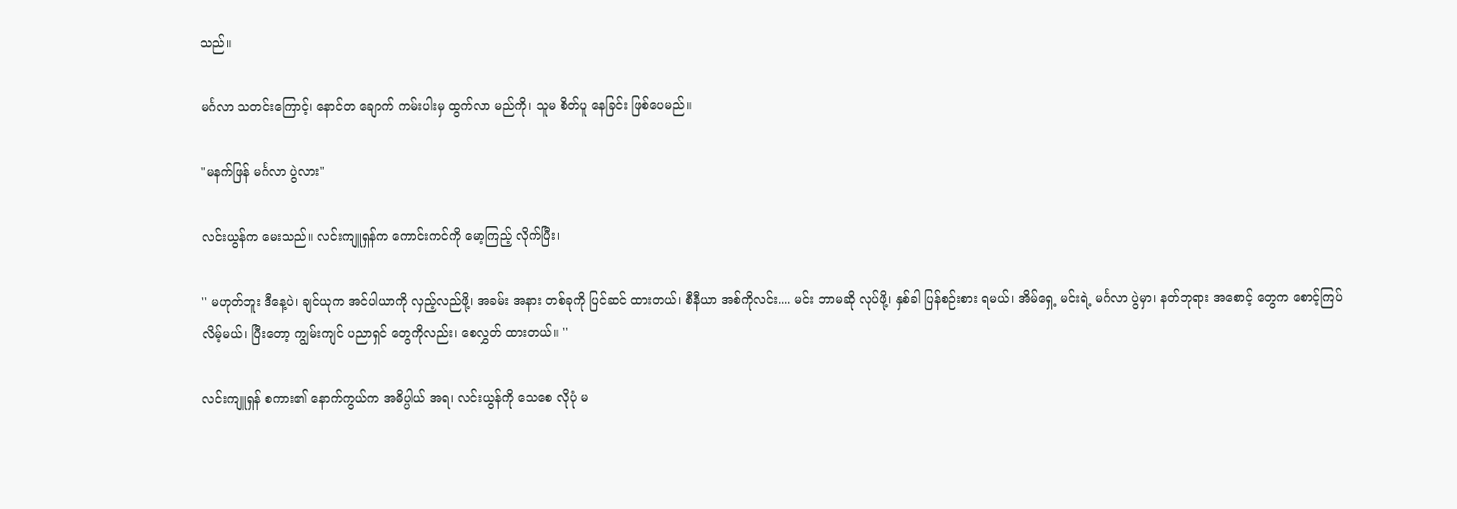သည်။

မင်္ဂလာ သတင်းကြောင့်၊ နောင်တ ချောက် ကမ်းပါးမှ ထွက်လာ မည်ကို၊ သူမ စိတ်ပူ နေခြင်း ဖြစ်ပေမည်။

"မနက်ဖြန် မင်္ဂလာ ပွဲလား"

လင်းယွန်က မေးသည်။ လင်းကျူရှန်က ကောင်းကင်ကို မော့ကြည့် လိုက်ပြီး၊

'' မဟုတ်ဘူး ဒီနေ့ပဲ၊ ချင်ယုက အင်ပါယာကို လှည့်လည်ဖို့၊ အခမ်း အနား တစ်ခုကို ပြင်ဆင် ထားတယ်၊ စီနီယာ အစ်ကိုလင်း.... မင်း ဘာမဆို လုပ်ဖို့၊ နှစ်ခါ ပြန်စဉ်းစား ရမယ်၊ အိမ်ရှေ့ မင်းရဲ့ မင်္ဂလာ ပွဲမှာ၊ နတ်ဘုရား အစောင့် တွေက စောင့်ကြပ် လိမ့်မယ်၊ ပြီးတော့ ကျွမ်းကျင် ပညာရှင် တွေကိုလည်း၊ စေလွှတ် ထားတယ်။ ''

လင်းကျူရှန် စကား၏ နောက်ကွယ်က အဓိပ္ပါယ် အရ၊ လင်းယွန်ကို သေစေ လိုပုံ မ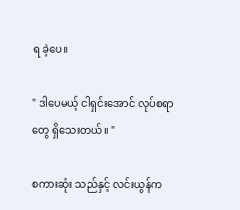ရ ခဲ့ပေ။

" ဒါပေမယ့် ငါရှင်းအောင် လုပ်စရာ တွေ ရှိသေးတယ်။ "

စကားဆုံး သည်နှင့် လင်းယွန်က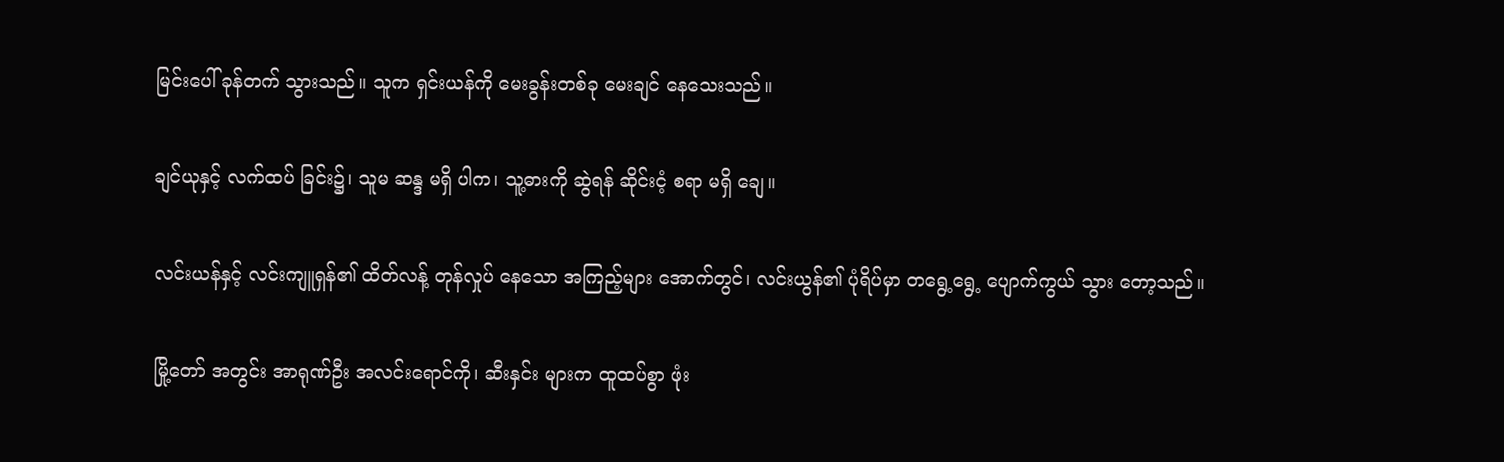မြင်းပေါ် ခုန်တက် သွားသည်။ သူက ရှင်းယန်ကို မေးခွန်းတစ်ခု မေးချင် နေသေးသည်။

ချင်ယုနှင့် လက်ထပ် ခြင်း၌၊ သူမ ဆန္ဒ မရှိ ပါက၊ သူ့ဓားကို ဆွဲရန် ဆိုင်းငံ့ စရာ မရှိ ချေ။

လင်းယန်နှင့် လင်းကျူရှန်၏ ထိတ်လန့် တုန်လှုပ် နေသော အကြည့်များ အောက်တွင်၊ လင်းယွန်၏ ပုံရိပ်မှာ တရွေ့ရွေ့ ပျောက်ကွယ် သွား တော့သည်။

မြို့တော် အတွင်း အာရုဏ်ဦး အလင်းရောင်ကို၊ ဆီးနှင်း များက ထူထပ်စွာ ဖုံး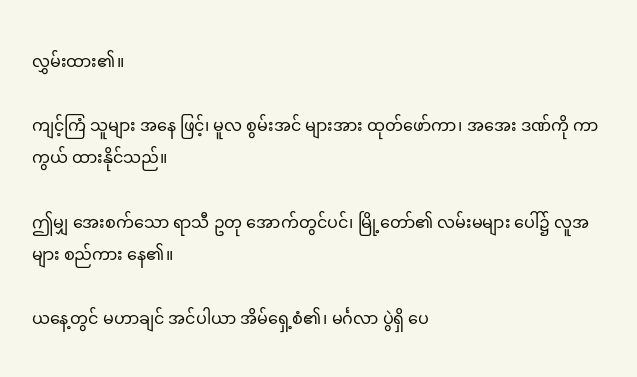လွှမ်းထား၏။

ကျင့်ကြံ သူများ အနေ ဖြင့်၊ မူလ စွမ်းအင် များအား ထုတ်ဖော်ကာ၊ အအေး ဒဏ်ကို ကာကွယ် ထားနိုင်သည်။

ဤမျှ အေးစက်သော ရာသီ ဥတု အောက်တွင်ပင်၊ မြို့တော်၏ လမ်းမများ ပေါ်၌ လူအများ စည်ကား နေ၏။

ယနေ့တွင် မဟာချင် အင်ပါယာ အိမ်ရှေ့စံ၏၊ မင်္ဂလာ ပွဲရှိ ပေ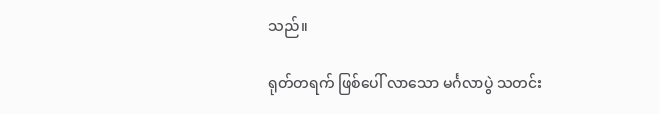သည်။

ရုတ်တရက် ဖြစ်ပေါ် လာသော မင်္ဂလာပွဲ သတင်း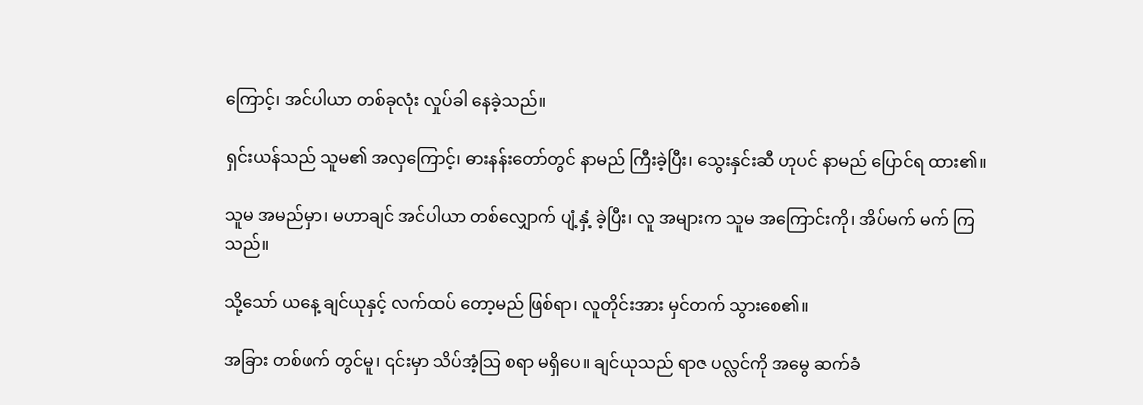ကြောင့်၊ အင်ပါယာ တစ်ခုလုံး လှုပ်ခါ နေခဲ့သည်။

ရှင်းယန်သည် သူမ၏ အလှကြောင့်၊ ဓားနန်းတော်တွင် နာမည် ကြီးခဲ့ပြီး၊ သွေးနှင်းဆီ ဟုပင် နာမည် ပြောင်ရ ထား၏။

သူမ အမည်မှာ၊ မဟာချင် အင်ပါယာ တစ်လျှောက် ပျံ့နှံ့ ခဲ့ပြီး၊ လူ အများက သူမ အကြောင်းကို၊ အိပ်မက် မက် ကြသည်။

သို့သော် ယနေ့ ချင်ယုနှင့် လက်ထပ် တော့မည် ဖြစ်ရာ၊ လူတိုင်းအား မှင်တက် သွားစေ၏။

အခြား တစ်ဖက် တွင်မူ၊ ၎င်းမှာ သိပ်အံ့သြ စရာ မရှိပေ။ ချင်ယုသည် ရာဇ ပလ္လင်ကို အမွေ ဆက်ခံ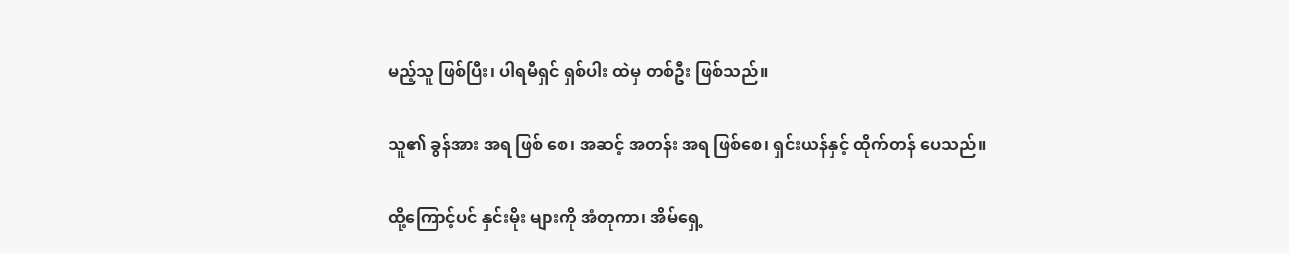မည့်သူ ဖြစ်ပြီး၊ ပါရမီရှင် ရှစ်ပါး ထဲမှ တစ်ဦး ဖြစ်သည်။

သူ၏ ခွန်အား အရ ဖြစ် စေ၊ အဆင့် အတန်း အရ ဖြစ်စေ၊ ရှင်းယန်နှင့် ထိုက်တန် ပေသည်။

ထို့ကြောင့်ပင် နှင်းမိုး များကို အံတုကာ၊ အိမ်ရှေ့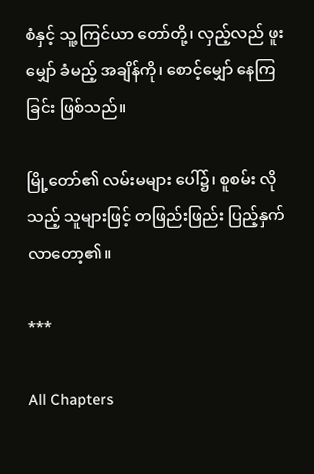စံနှင့် သူ့ ကြင်ယာ တော်တို့၊ လှည့်လည် ဖူးမျှော် ခံမည့် အချိန်ကို၊ စောင့်မျှော် နေကြခြင်း ဖြစ်သည်။

မြို့တော်၏ လမ်းမများ ပေါ်၌၊ စူစမ်း လိုသည့် သူများဖြင့် တဖြည်းဖြည်း ပြည့်နှက် လာတော့၏။

***

All Chapters